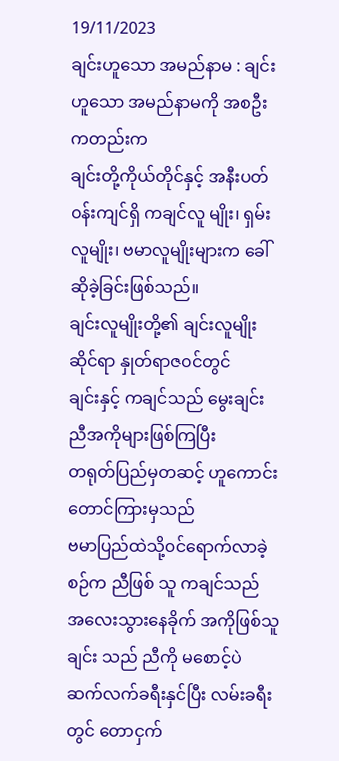19/11/2023
ချင်းဟူသော အမည်နာမ : ချင်းဟူသော အမည်နာမကို အစဦးကတည်းက
ချင်းတို့ကိုယ်တိုင်နှင့် အနီးပတ်၀န်းကျင်ရှိ ကချင်လူ မျိုး၊ ရှမ်းလူမျိုး၊ ဗမာလူမျိုးများက ခေါ်ဆိုခဲ့ခြင်းဖြစ်သည်။
ချင်းလူမျိုးတို့၏ ချင်းလူမျိုးဆိုင်ရာ နှုတ်ရာဇ၀င်တွင်
ချင်းနှင့် ကချင်သည် မွေးချင်းညီအကိုများဖြစ်ကြပြီး
တရုတ်ပြည်မှတဆင့် ဟူကောင်းတောင်ကြားမှသည်
ဗမာပြည်ထဲသို့၀င်ရောက်လာခဲ့စဉ်က ညီဖြစ် သူ ကချင်သည်
အလေးသွားနေခိုက် အကိုဖြစ်သူ ချင်း သည် ညီကို မစောင့်ပဲ
ဆက်လက်ခရီးနှင်ပြီး လမ်းခရီးတွင် တောငှက်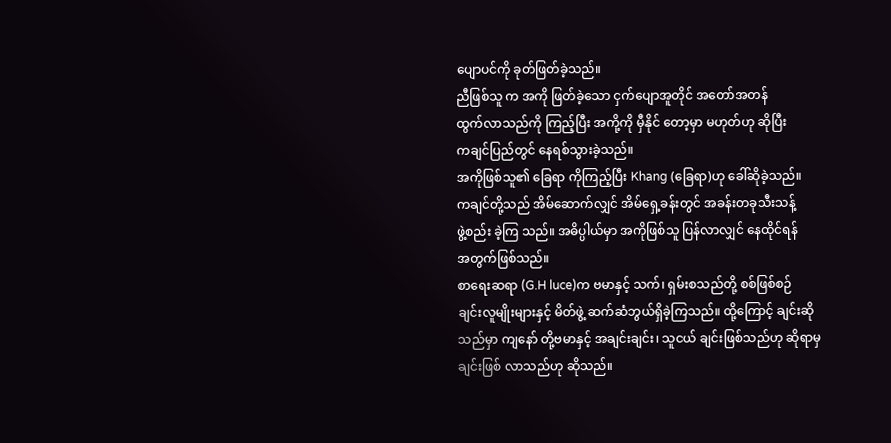ပျောပင်ကို ခုတ်ဖြတ်ခဲ့သည်။
ညီဖြစ်သူ က အကို ဖြတ်ခဲ့သော ငှက်ပျောအူတိုင် အတော်အတန်
ထွက်လာသည်ကို ကြည့်ပြီး အကို့ကို မှီနိုင် တော့မှာ မဟုတ်ဟု ဆိုပြီး
ကချင်ပြည်တွင် နေရစ်သွားခဲ့သည်။
အကိုဖြစ်သူ၏ ခြေရာ ကိုကြည့်ပြီး Khang (ခြေရာ)ဟု ခေါ်ဆိုခဲ့သည်။
ကချင်တို့သည် အိမ်ဆောက်လျှင် အိမ်ရှေ့ခန်းတွင် အခန်းတခုသီးသန့်
ဖွဲ့စည်း ခဲ့ကြ သည်။ အဓိပ္ပါယ်မှာ အကိုဖြစ်သူ ပြန်လာလျှင် နေထိုင်ရန်
အတွက်ဖြစ်သည်။
စာရေးဆရာ (G.H luce)က ဗမာနှင့် သက်၊ ရှမ်းစသည်တို့ စစ်ဖြစ်စဉ်
ချင်းလူမျိုးများနှင့် မိတ်ဖွဲ့ ဆက်ဆံဘွယ်ရှိခဲ့ကြသည်။ ထို့ကြောင့် ချင်းဆို
သည်မှာ ကျနော် တို့ဗမာနှင့် အချင်းချင်း၊ သူငယ် ချင်းဖြစ်သည်ဟု ဆိုရာမှ
ချင်းဖြစ် လာသည်ဟု ဆိုသည်။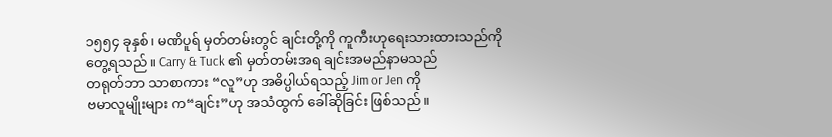၁၅၅၄ ခုနှစ်၊ မဏိပူရ် မှတ်တမ်းတွင် ချင်းတို့ကို ကူကီးဟုရေးသားထားသည်ကို တွေ့ရသည်။ Carry & Tuck ၏ မှတ်တမ်းအရ ချင်းအမည်နာမသည်
တရုတ်ဘာ သာစာကား “လူ”ဟု အဓိပ္ပါယ်ရသည့် Jim or Jen ကို
ဗမာလူမျိုးများ က“ချင်း”ဟု အသံထွက် ခေါ်ဆိုခြင်း ဖြစ်သည်။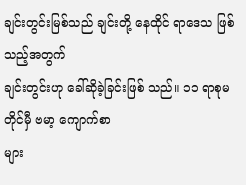ချင်းတွင်းမြစ်သည် ချင်းတို့ နေထိုင် ရာဒေသ ဖြစ်သည့်အတွက်
ချင်းတွင်းဟု ခေါ်ဆိုခဲ့ခြင်းဖြစ် သည်။ ၁၁ ရာစုမတိုင်မှီ ဗမာ့ ကျောက်စာ
များ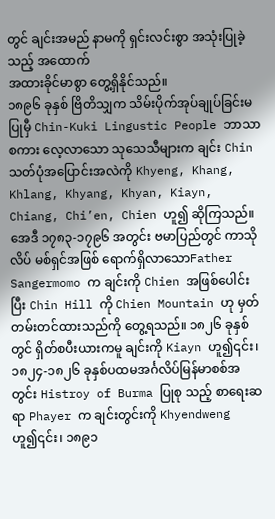တွင် ချင်းအမည် နာမကို ရှင်းလင်းစွာ အသုံးပြုခဲ့ သည့် အထောက်
အထားခိုင်မာစွာ တွေ့ရှိနိုင်သည်။
၁၈၉၆ ခုနှစ် ဗြိတိသျှက သိမ်းပိုက်အုပ်ချုပ်ခြင်းမပြုမှီ Chin-Kuki Lingustic People ဘာသာစကား လေ့လာသော သုသေသီများက ချင်း Chin သတ်ပုံအပြောင်းအလဲကို Khyeng, Khang, Khlang, Khyang, Khyan, Kiayn, Chiang, Chi’en, Chien ဟူ၍ ဆိုကြသည်။
အေဒီ ၁၇၈၃-၁၇၉၆ အတွင်း ဗမာပြည်တွင် ကာသိုလိပ် မစ်ရှင်အဖြစ် ရောက်ရှိလာသောFather Sangermomo က ချင်းကို Chien အဖြစ်ပေါင်းပြီး Chin Hill ကို Chien Mountain ဟု မှတ်တမ်းတင်ထားသည်ကို တွေ့ရသည်။ ၁၈၂၆ ခုနှစ်တွင် ရှိတ်စပီးယားကမူ ချင်းကို Kiayn ဟူ၍၎င်း၊ ၁၈၂၄-၁၈၂၆ ခုနှစ်ပထမအင်္ဂလိပ်မြန်မာစစ်အတွင်း Histroy of Burma ပြုစု သည့် စာရေးဆရာ Phayer က ချင်းတွင်းကို Khyendweng ဟူ၍၎င်း၊ ၁၈၉၁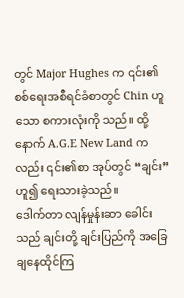တွင် Major Hughes က ၎င်း၏စစ်ရေးအစီရင်ခံစာတွင် Chin ဟူသော စကားလုံးကို သည်။ ထို့နောက် A.G.E New Land ကလည်း ၎င်း၏စာ အုပ်တွင် “ချင်း”ဟူ၍ ရေးသားခဲ့သည်။
ဒေါက်တာ လျန်မှုန်းဆာ ခေါင်းသည် ချင်းတို့ ချင်းပြည်ကို အခြေချနေထိုင်ကြ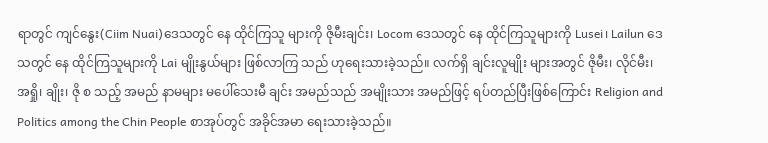ရာတွင် ကျင်နွေး(Ciim Nuai)ဒေသတွင် နေ ထိုင်ကြသူ များကို ဇိုမီးချင်း၊ Locom ဒေသတွင် နေ ထိုင်ကြသူများကို Lusei၊ Lailun ဒေသတွင် နေ ထိုင်ကြသူများကို Lai မျိုးနွယ်များ ဖြစ်လာကြ သည် ဟုရေးသားခဲ့သည်။ လက်ရှိ ချင်းလူမျိုး များအတွင် ဇိုမီး၊ လိုင်မီး၊ အရှို၊ ချိုး၊ ဇို စ သည့် အမည် နာမများ မပေါ်သေးမီ ချင်း အမည်သည် အမျိုးသား အမည်ဖြင့် ရပ်တည်ပြီးဖြစ်ကြောင်း Religion and Politics among the Chin People စာအုပ်တွင် အခိုင်အမာ ရေးသားခဲ့သည်။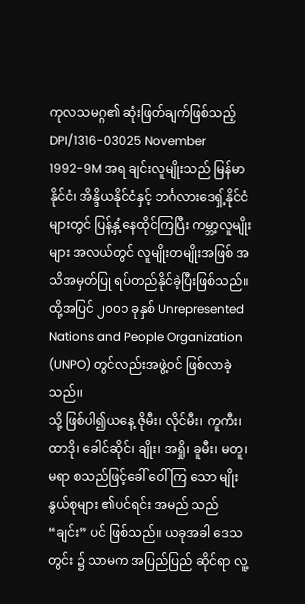ကုလသမဂ္ဂ၏ ဆုံးဖြတ်ချက်ဖြစ်သည့် DPI/1316-03025 November 1992-9M အရ ချင်းလူမျိုးသည် မြန်မာနိုင်ငံ၊ အိန္ဒိယနိုင်ငံနှင့် ဘင်္ဂလားဒေရှ့်နိုင်ငံများတွင် ပြန့်နှံ့နေထိုင်ကြပြီး ကမ္ဘာ့လူမျိုးများ အလယ်တွင် လူမျိုးတမျိုးအဖြစ် အသိအမှတ်ပြု ရပ်တည်နိုင်ခဲ့ပြီးဖြစ်သည်။ ထို့အပြင် ၂၀၀၁ ခုနှစ် Unrepresented Nations and People Organization (UNPO) တွင်လည်းအဖွဲ့၀င် ဖြစ်လာခဲ့သည်၊၊
သို့ ဖြစ်ပါ၍ယနေ့ ဇိုမီး၊ လိုင်မီး၊ ကူကီး၊ ထာဒို၊ ခေါင်ဆိုင်၊ ချိုး၊ အရှို၊ ခူမီး၊ မတူ၊ မရာ စသည်ဖြင့်ခေါ် ဝေါ်ကြ သော မျိုးနွယ်စုများ ၏ပင်ရင်း အမည် သည် “ချင်း” ပင် ဖြစ်သည်။ ယခုအခါ ဒေသတွင်း ၌ သာမက အပြည်ပြည် ဆိုင်ရာ လူ့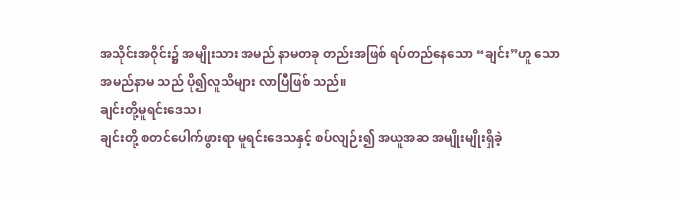အသိုင်းအဝိုင်း၌ အမျိုးသား အမည် နာမတခု တည်းအဖြစ် ရပ်တည်နေသော “ချင်း”ဟူ သော အမည်နာမ သည် ပို၍လူသိများ လာပြီဖြစ် သည်။
ချင်းတို့မူရင်းဒေသ၊
ချင်းတို့ စတင်ပေါက်ဖွားရာ မူရင်းဒေသနှင့် စပ်လျဉ်း၍ အယူအဆ အမျိုးမျိုးရှိခဲ့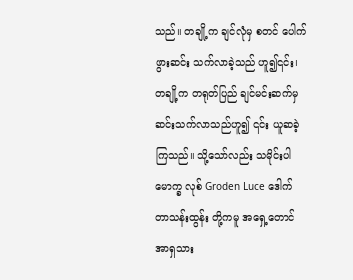သည်။ တချို့က ချင်လုံမှ စတင် ပေါက်ဖွားဆင်း သက်လာခဲ့သည် ဟူ၍၎င်း၊ တချို့က တရုတ်ပြည် ချင်မင်းဆက်မှ ဆင်းသက်လာသည်ဟူ၍ ၎င်း ယူဆခဲ့ကြသည်။ သို့သော်လည်း သမိုင်းပါမောက္ခ လုစ် Groden Luce ဒေါက်တာသန်းထွန်း တို့ကမူ အရှေ့တောင်အာရှသား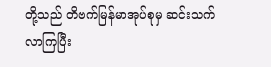တို့သည် တိဗက်မြန်မာအုပ်စုမှ ဆင်းသက်လာကြပြီး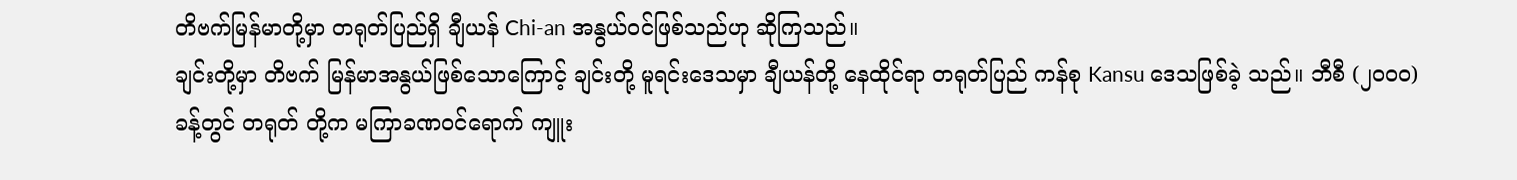တိဗက်မြန်မာတို့မှာ တရုတ်ပြည်ရှိ ချီယန် Chi-an အနွယ်၀င်ဖြစ်သည်ဟု ဆိုကြသည်။
ချင်းတို့မှာ တိဗက် မြန်မာအနွယ်ဖြစ်သောကြောင့် ချင်းတို့ မူရင်းဒေသမှာ ချီယန်တို့ နေထိုင်ရာ တရုတ်ပြည် ကန်စု Kansu ဒေသဖြစ်ခဲ့ သည်။ ဘီစီ (၂၀၀၀)ခန့်တွင် တရုတ် တို့က မကြာခဏ၀င်ရောက် ကျူး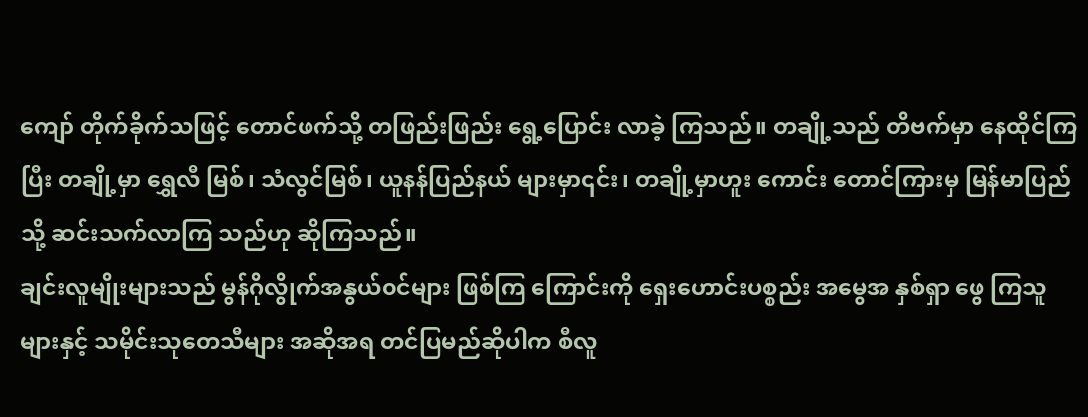ကျော် တိုက်ခိုက်သဖြင့် တောင်ဖက်သို့ တဖြည်းဖြည်း ရွေ့ပြောင်း လာခဲ့ ကြသည်။ တချို့သည် တိဗက်မှာ နေထိုင်ကြပြီး တချို့မှာ ရွှေလီ မြစ်၊ သံလွင်မြစ်၊ ယူနန်ပြည်နယ် များမှာ၎င်း၊ တချို့မှာဟူး ကောင်း တောင်ကြားမှ မြန်မာပြည်သို့ ဆင်းသက်လာကြ သည်ဟု ဆိုကြသည်။
ချင်းလူမျိုးများသည် မွန်ဂိုလွိုက်အနွယ်၀င်များ ဖြစ်ကြ ကြောင်းကို ရှေးဟောင်းပစ္စည်း အမွေအ နှစ်ရှာ ဖွေ ကြသူများနှင့် သမိုင်းသုတေသီများ အဆိုအရ တင်ပြမည်ဆိုပါက စီလူ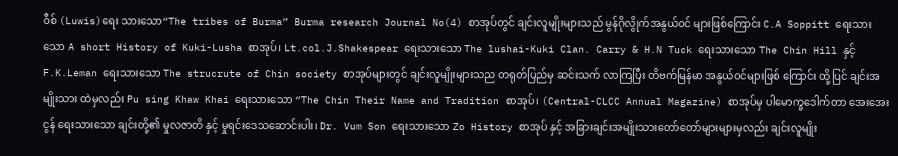ဝီစ် (Luwis)ရေး သားသော“The tribes of Burma” Burma research Journal No(4) စာအုပ်တွင် ချင်းလူမျိုးများသည် မွန်ဂိုလွိုက်အနွယ်၀င် များဖြစ်ကြောင်း C.A Soppitt ရေးသားသော A short History of Kuki-Lusha စာအုပ်၊ Lt.col.J.Shakespear ရေးသားသော The lushai-Kuki Clan. Carry & H.N Tuck ရေးသားသော The Chin Hill နှင့် F.K.Leman ရေးသားသော The strucrute of Chin society စာအုပ်များတွင် ချင်းလူမျိုးများသည တရုတ်ပြည်မှ ဆင်းသက် လာကြပြီး တိဗက်မြန်မာ အနွယ်ဝင်များဖြစ် ကြောင်း ထို့ပြင် ချင်းအမျိုးသား ထဲမှလည်း Pu sing Khaw Khai ရေးသားသော “The Chin Their Name and Tradition စာအုပ်၊ (Central-CLCC Annual Magazine) စာအုပ်မှ ပါမောက္ခဒေါက်တာ အေးအေးငွန် ရေးသားသော ချင်းတို့၏ မှုလဇာတိ နှင့် မှုရင်းဒေသဆောင်းပါး၊ Dr. Vum Son ရေးသားသော Zo History စာအုပ် နှင့် အခြားချင်းအမျိုးသားတော်တော်များများမှလည်း ချင်းလူမျိုး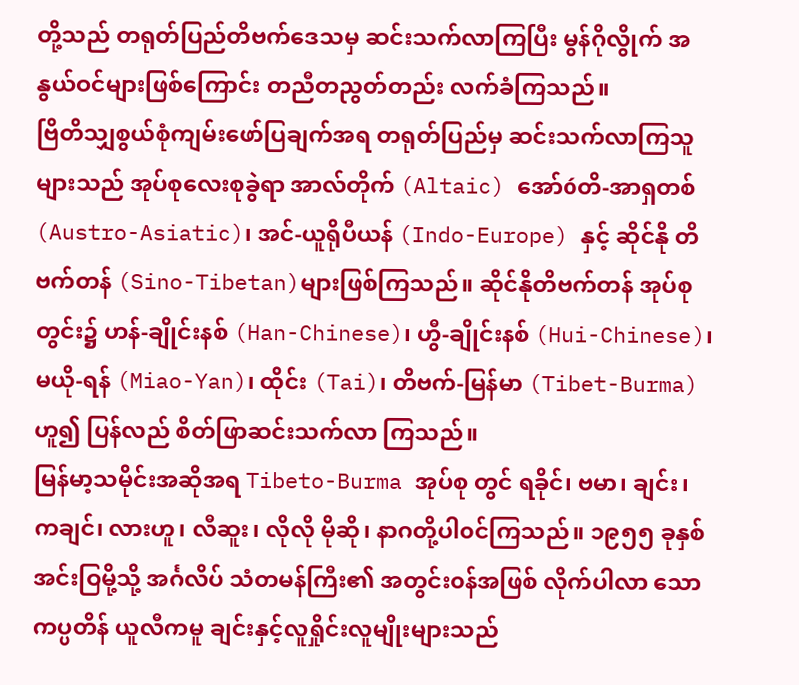တို့သည် တရုတ်ပြည်တိဗက်ဒေသမှ ဆင်းသက်လာကြပြီး မွန်ဂိုလွိုက် အနွယ်ဝင်များဖြစ်ကြောင်း တညီတညွတ်တည်း လက်ခံကြသည်။
ဗြိတိသျှစွယ်စုံကျမ်းဖော်ပြချက်အရ တရုတ်ပြည်မှ ဆင်းသက်လာကြသူများသည် အုပ်စုလေးစုခွဲရာ အာလ်တိုက် (Altaic) အော်óတိ-အာရှတစ် (Austro-Asiatic)၊ အင်-ယူရိုပီယန် (Indo-Europe) နှင့် ဆိုင်နို တိဗက်တန် (Sino-Tibetan)များဖြစ်ကြသည်။ ဆိုင်နိုတိဗက်တန် အုပ်စုတွင်း၌ ဟန်-ချိုင်းနစ် (Han-Chinese)၊ ဟွီ-ချိုင်းနစ် (Hui-Chinese)၊ မယို-ရန် (Miao-Yan)၊ ထိုင်း (Tai)၊ တိဗက်-မြန်မာ (Tibet-Burma) ဟူ၍ ပြန်လည် စိတ်ဖြာဆင်းသက်လာ ကြသည်။
မြန်မာ့သမိုင်းအဆိုအရ Tibeto-Burma အုပ်စု တွင် ရခိုင်၊ ဗမာ၊ ချင်း၊ ကချင်၊ လားဟူ၊ လီဆူး၊ လိုလို မိုဆို၊ နာဂတို့ပါ၀င်ကြသည်။ ၁၉၅၅ ခုနှစ် အင်းဝြမို့သို့ အင်္ဂလိပ် သံတမန်ကြီး၏ အတွင်း၀န်အဖြစ် လိုက်ပါလာ သော ကပ္ပတိန် ယူလီကမူ ချင်းနှင့်လူရှိုင်းလူမျိုးများသည်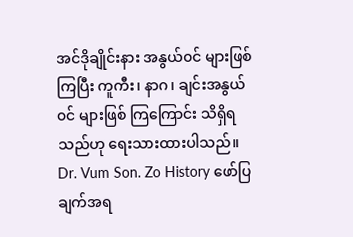အင်ဒိုချိုင်းနား အနွယ်၀င် များဖြစ်ကြပြီး ကူကီး၊ နာဂ၊ ချင်းအနွယ်၀င် များဖြစ် ကြကြောင်း သိရှိရသည်ဟု ရေးသားထားပါသည်။ Dr. Vum Son. Zo History ဖော်ပြချက်အရ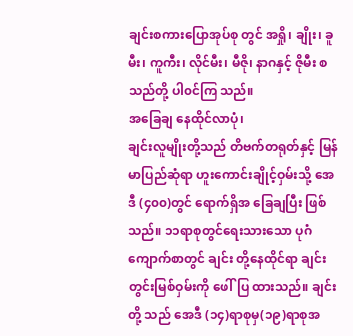ချင်းစကားပြောအုပ်စု တွင် အရှို၊ ချိုး၊ ခူမီး၊ ကူကီး၊ လိုင်မီး၊ မီဇို၊ နာဂနှင့် ဇိုမီး စသည်တို့ ပါ၀င်ကြ သည်။
အခြေချ နေထိုင်လာပုံ၊
ချင်းလူမျိုးတို့သည် တိဗက်တရုတ်နှင့် မြန်မာပြည်ဆုံရာ ဟူးကောင်းချိုင့်ဝှမ်းသို့ အေဒီ (၄၀၀)တွင် ရောက်ရှိအ ခြေချပြီး ဖြစ်သည်။ ၁၁ရာစုတွင်ရေးသားသော ပုဂံကျောက်စာတွင် ချင်း တို့နေထိုင်ရာ ချင်းတွင်းမြစ်ဝှမ်းကို ဖေါ်ပြ ထားသည်။ ချင်းတို့ သည် အေဒီ (၁၄)ရာစုမှ(၁၉)ရာစုအ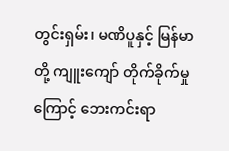တွင်းရှမ်း၊ မဏိပူနှင့် မြန်မာတို့ ကျူးကျော် တိုက်ခိုက်မှု ကြောင့် ဘေးကင်းရာ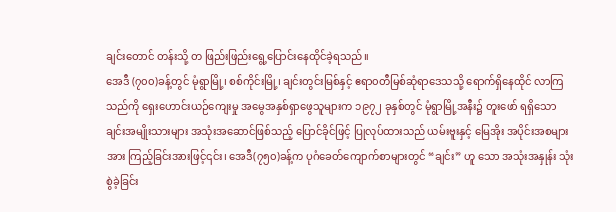ချင်းတောင် တန်းသို့ တ ဖြည်းဖြည်းရွေ့ပြောင်းနေထိုင်ခဲ့ရသည်။
အေဒီ (၇၀၀)ခန့်တွင် မုံရွာမြို့၊ စစ်ကိုင်းမြို့၊ ချင်းတွင်းမြစ်နှင့် ဧရာ၀တီမြစ်ဆုံရာဒေသသို့ ရောက်ရှိနေထိုင် လာကြသည်ကို ရှေးဟောင်းယဉ်ကျေးမှု အမွေအနှစ်ရှာဖွေသူများက ၁၉၇၂ ခုနှစ်တွင် မုံရွာမြို့အနီး၌ တူးဖော် ရရှိသော ချင်းအမျိုးသားများ အသုံးအဆောင်ဖြစ်သည့် ပြောင်ခိုင်ဖြင့် ပြုလုပ်ထားသည် ယမ်းဗူးနှင့် မြေအိုး အပိုင်းအစများအား ကြည့်ခြင်းအားဖြင့်၎င်း၊ အေဒီ(၇၅၀)ခန့်က ပုဂံခေတ်ကျောက်စာများတွင် “ချင်း” ဟူ သော အသုံးအနှုန်း သုံးစွဲခဲ့ခြင်း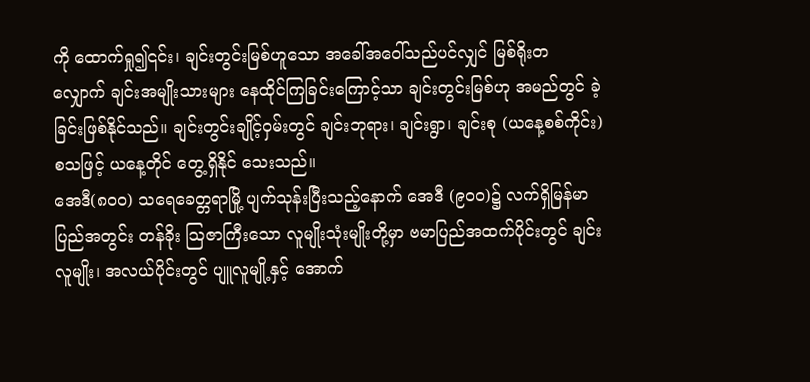ကို ထောက်ရှု၍၎င်း၊ ချင်းတွင်းမြစ်ဟူသော အခေါ်အဝေါ်သည်ပင်လျှင် မြစ်ရိုးတ လျှောက် ချင်းအမျိုးသားများ နေထိုင်ကြခြင်းကြောင့်သာ ချင်းတွင်းမြစ်ဟု အမည်တွင် ခဲ့ခြင်းဖြစ်နိုင်သည်။ ချင်းတွင်းချိုင့်ဝှမ်းတွင် ချင်းဘုရား၊ ချင်းရွာ၊ ချင်းစု (ယနေ့စစ်ကိုင်း)စသဖြင့် ယနေ့တိုင် တွေ့ရှိနိုင် သေးသည်။
အေဒီ(၈၀၀) သရေခေတ္တရာမြို့ ပျက်သုန်းပြီးသည့်နောက် အေဒီ (၉၀၀)၌ လက်ရှိမြန်မာပြည်အတွင်း တန်ခိုး သြဇာကြီးသော လူမျိုးသုံးမျိုးတို့မှာ ဗမာပြည်အထက်ပိုင်းတွင် ချင်းလူမျိုး၊ အလယ်ပိုင်းတွင် ပျူလူမျို့နှင့် အောက်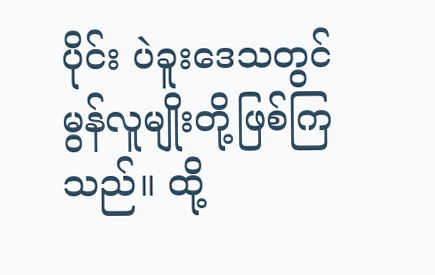ပိုင်း ပဲခူးဒေသတွင် မွန်လူမျိုးတို့ဖြစ်ကြသည်။ ထို့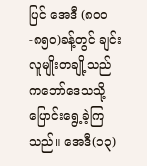ပြင် အေဒီ (၈၀၀-၈၅၀)ခန့်တွင် ချင်းလူမျိုးတချို့သည် ကဘော်ဒေသသို့ ပြောင်းရွေ့ခဲ့ကြသည်။ အေဒီ(၁၃)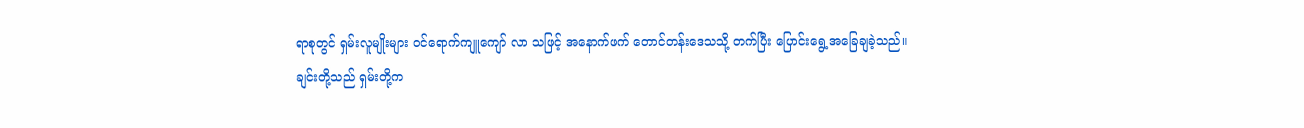ရာစုတွင် ရှမ်းလူမျိုးများ ၀င်ရောက်ကျူကျော် လာ သဖြင့် အနောက်ဖက် တောင်တန်းဒေသသို့ တက်ပြီး ပြောင်းရွေ့အခြေချခဲ့သည်။
ချင်းတို့သည် ရှမ်းတို့က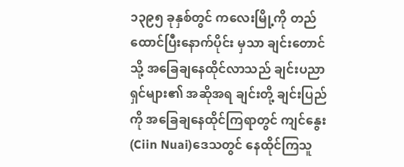၁၃၉၅ ခုနှစ်တွင် ကလေးမြို့ကို တည်ထောင်ပြီးနောက်ပိုင်း မှသာ ချင်းတောင်သို့ အခြေချနေထိုင်လာသည် ချင်းပညာရှင်များ၏ အဆိုအရ ချင်းတို့ ချင်းပြည်ကို အခြေချနေထိုင်ကြရာတွင် ကျင်နွေး(Ciin Nuai)ဒေသတွင် နေထိုင်ကြသူ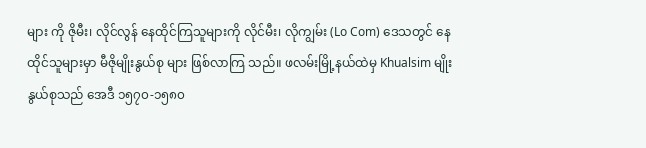များ ကို ဇိုမီး၊ လိုင်လွန် နေထိုင်ကြသူများကို လိုင်မီး၊ လိုကျွမ်း (Lo Com) ဒေသတွင် နေထိုင်သူများမှာ မီဇိုမျိုးနွယ်စု များ ဖြစ်လာကြ သည်။ ဖလမ်းမြို့နယ်ထဲမှ Khualsim မျိုးနွယ်စုသည် အေဒီ ၁၅၇၀-၁၅၈၀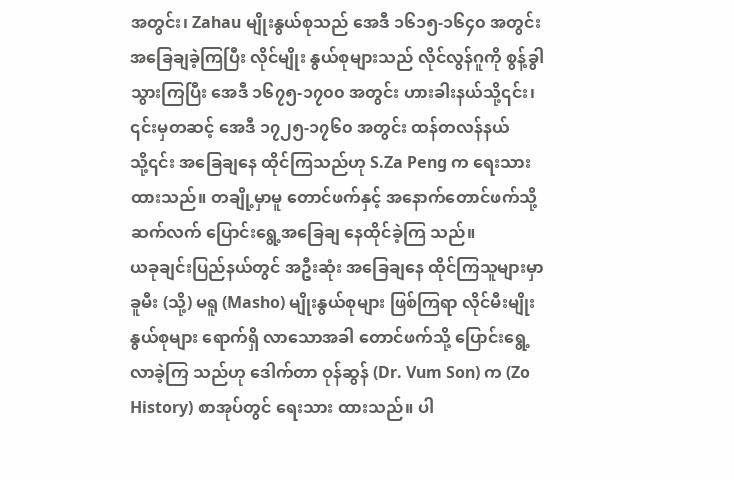အတွင်း၊ Zahau မျိုးနွယ်စုသည် အေဒီ ၁၆၁၅-၁၆၄၀ အတွင်း အခြေချခဲ့ကြပြီး လိုင်မျိုး နွယ်စုများသည် လိုင်လွန်ဂူကို စွန့်ခွါသွားကြပြီး အေဒီ ၁၆၇၅-၁၇၀၀ အတွင်း ဟားခါးနယ်သို့၎င်း၊ ၎င်းမှတဆင့် အေဒီ ၁၇၂၅-၁၇၆၀ အတွင်း ထန်တလန်နယ်သို့၎င်း အခြေချနေ ထိုင်ကြသည်ဟု S.Za Peng က ရေးသားထားသည်။ တချို့မှာမူ တောင်ဖက်နှင့် အနောက်တောင်ဖက်သို့ ဆက်လက် ပြောင်းရွေ့အခြေချ နေထိုင်ခဲ့ကြ သည်။
ယခုချင်းပြည်နယ်တွင် အဦးဆုံး အခြေချနေ ထိုင်ကြသူများမှာ ခူမီး (သို့) မရူ (Masho) မျိုးနွယ်စုများ ဖြစ်ကြရာ လိုင်မီးမျိုးနွယ်စုများ ရောက်ရှိ လာသောအခါ တောင်ဖက်သို့ ပြောင်းရွေ့ လာခဲ့ကြ သည်ဟု ဒေါက်တာ ဝုန်ဆွန် (Dr. Vum Son) က (Zo History) စာအုပ်တွင် ရေးသား ထားသည်။ ပါ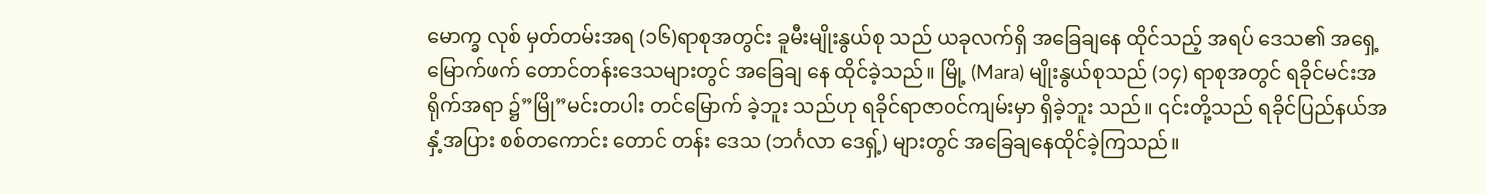မောက္ခ လုစ် မှတ်တမ်းအရ (၁၆)ရာစုအတွင်း ခူမီးမျိုးနွယ်စု သည် ယခုလက်ရှိ အခြေချနေ ထိုင်သည့် အရပ် ဒေသ၏ အရှေ့မြောက်ဖက် တောင်တန်းဒေသများတွင် အခြေချ နေ ထိုင်ခဲ့သည်။ မြို့ (Mara) မျိုးနွယ်စုသည် (၁၄) ရာစုအတွင် ရခိုင်မင်းအရိုက်အရာ ၌”မြို”မင်းတပါး တင်မြောက် ခဲ့ဘူး သည်ဟု ရခိုင်ရာဇာ၀င်ကျမ်းမှာ ရှိခဲ့ဘူး သည်။ ၎င်းတို့သည် ရခိုင်ပြည်နယ်အနှံ့အပြား စစ်တကောင်း တောင် တန်း ဒေသ (ဘင်္ဂလာ ဒေရှ့်) များတွင် အခြေချနေထိုင်ခဲ့ကြသည်။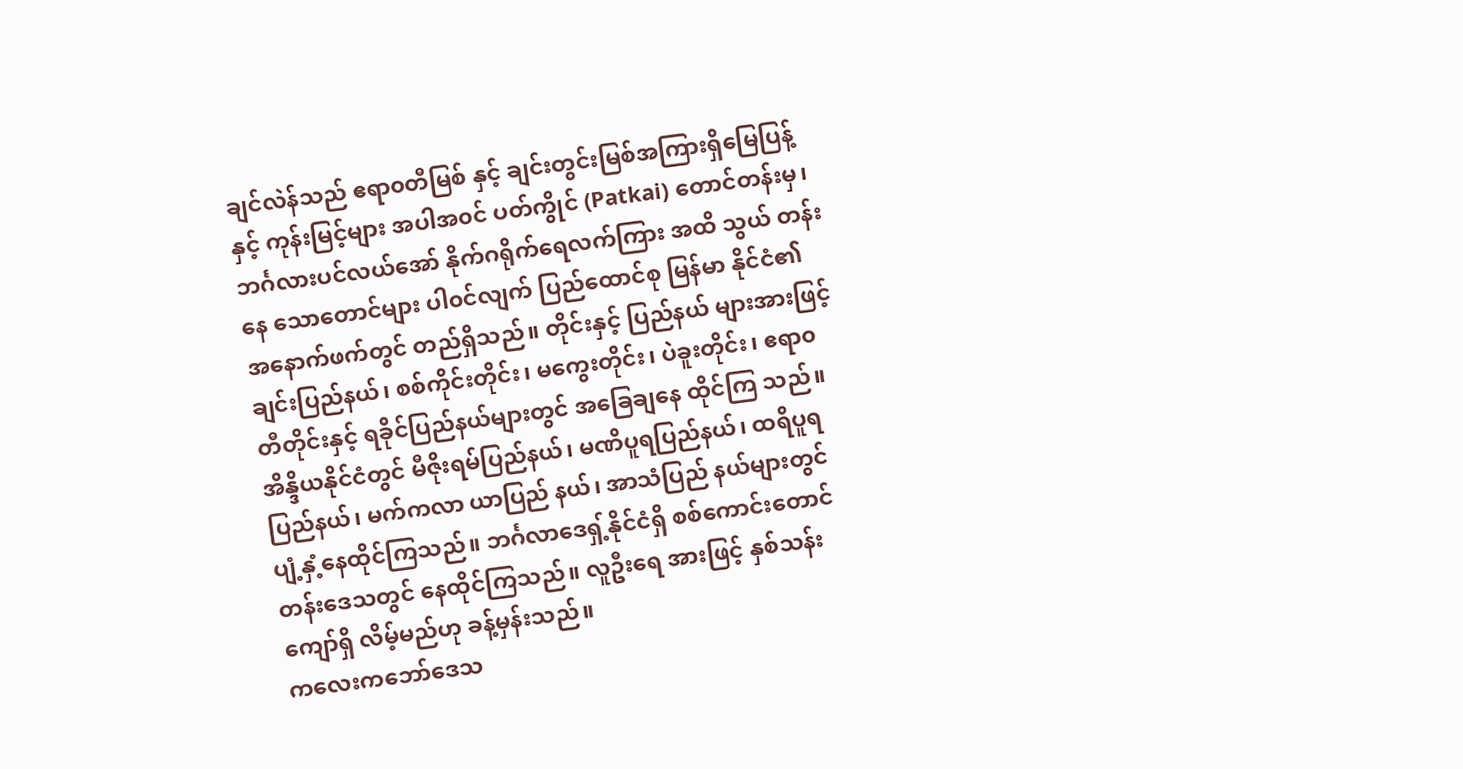ချင်လဲန်သည် ဧရာ၀တီမြစ် နှင့် ချင်းတွင်းမြစ်အကြားရှိမြေပြန့် နှင့် ကုန်းမြင့်များ အပါအ၀င် ပတ်ကွိုင် (Patkai) တောင်တန်းမှ၊ ဘင်္ဂလားပင်လယ်အော် နိုက်ဂရိုက်ရေလက်ကြား အထိ သွယ် တန်းနေ သောတောင်များ ပါ၀င်လျက် ပြည်ထောင်စု မြန်မာ နိုင်ငံ၏ အနောက်ဖက်တွင် တည်ရှိသည်။ တိုင်းနှင့် ပြည်နယ် များအားဖြင့် ချင်းပြည်နယ်၊ စစ်ကိုင်းတိုင်း၊ မကွေးတိုင်း၊ ပဲခူးတိုင်း၊ ဧရာ၀တီတိုင်းနှင့် ရခိုင်ပြည်နယ်များတွင် အခြေချနေ ထိုင်ကြ သည်။ အိန္ဒိယနိုင်ငံတွင် မီဇိုးရမ်ပြည်နယ်၊ မဏိပူရပြည်နယ်၊ ထရိပူရပြည်နယ်၊ မက်ကလာ ယာပြည် နယ်၊ အာသံပြည် နယ်များတွင် ပျံ့နှံ့နေထိုင်ကြသည်။ ဘင်္ဂလာဒေရှ့်နိုင်ငံရှိ စစ်ကောင်းတောင် တန်းဒေသတွင် နေထိုင်ကြသည်။ လူဦးရေ အားဖြင့် နှစ်သန်းကျော်ရှိ လိမ့်မည်ဟု ခန့်မှန်းသည်။
ကလေးကဘော်ဒေသ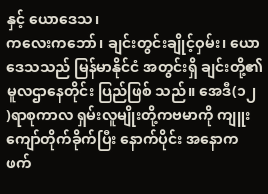နှင့် ယောဒေသ၊
ကလေးကဘော်၊ ချင်းတွင်းချိုင့်ဝှမ်း၊ ယောဒေသသည် မြန်မာနိုင်ငံ အတွင်းရှိ ချင်းတို့၏ မူလဌာနေတိုင်း ပြည်ဖြစ် သည်။ အေဒီ(၁၂ )ရာစုကာလ ရှမ်းလူမျိုးတို့ကဗမာကို ကျူးကျော်တိုက်ခိုက်ပြီး နောက်ပိုင်း အနောက ဖက်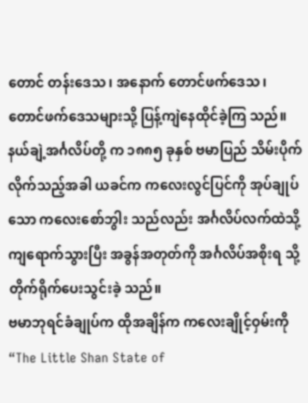တောင် တန်းဒေသ၊ အနောက် တောင်ဖက်ဒေသ၊ တောင်ဖက်ဒေသများသို့ ပြန့်ကျဲနေထိုင်ခဲ့ကြ သည်။ နယ်ချဲ့အင်္ဂလိပ်တို့ က ၁၈၈၅ ခုနှစ် ဗမာပြည် သိမ်းပိုက်လိုက်သည့်အခါ ယခင်က ကလေးလွင်ပြင်ကို အုပ်ချုပ် သော ကလေးစော်ဘွါး သည်လည်း အင်္ဂလိပ်လက်ထဲသို့ ကျရောက်သွားပြီး အခွန်အတုတ်ကို အင်္ဂလိပ်အစိုးရ သို့ တိုက်ရိုက်ပေးသွင်းခဲ့ သည်။
ဗမာဘုရင်ခံချုပ်က ထိုအချိန်က ကလေးချိုင့်ဝှမ်းကို “The Little Shan State of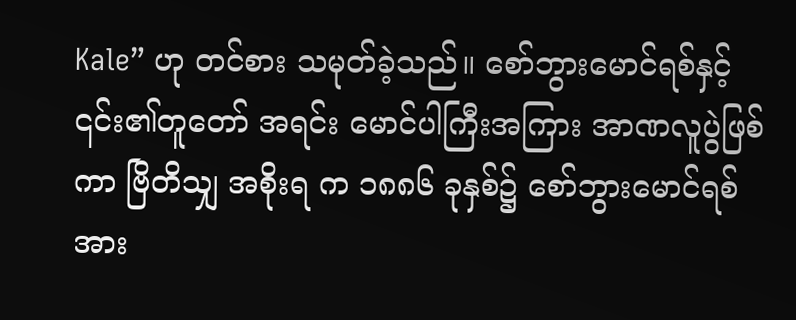Kale” ဟု တင်စား သမုတ်ခဲ့သည်။ စော်ဘွားမောင်ရစ်နှင့် ၎င်း၏တူတော် အရင်း မောင်ပါကြီးအကြား အာဏလူပွဲဖြစ်ကာ ဗြိတိသျှ အစိုးရ က ၁၈၈၆ ခုနှစ်၌ စော်ဘွားမောင်ရစ်အား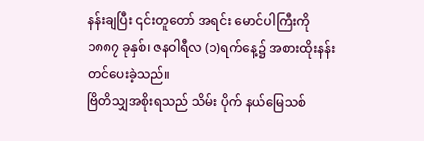နန်းချပြီး ၎င်းတူတော် အရင်း မောင်ပါကြီးကို ၁၈၈၇ ခုနှစ်၊ ဇနဝါရီလ (၁)ရက်နေ့၌ အစားထိုးနန်းတင်ပေးခဲ့သည်။
ဗြိတိသျှအစိုးရသည် သိမ်း ပိုက် နယ်မြေသစ်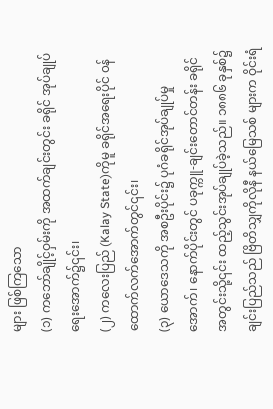များ ဖြစ်ကြသော
(၁) ကဘော်ချိုင့်ဝှမ်းကို အထက်ချင်းတွင်း ခရိုင် အုပ်ချုပ်ရေးအောက်၌၎င်း၊
(၂) ကလေးပြည် (Kalay State)ကိုမူ ခရိုင်အရေးပိုင် ၀န်ထောက်လက်အောက်တွင်၎င်း၊
(၃) ယောဒေသကို အစဦးပိုင်း၌ ပုဂံခရိုင်အုပ်ချုပ်မှု အောက်၊ နောက်ပိုင်းတွင် ပခုက္ကူ-ချင်းတောင်တန်း ခရိုင် အတွင်းသို့၎င်း ထည့်သွင်းအုပ်ချုပ်ခဲ့သည်။ ၁၈၈၆ ခုနှစ်၌ ချင်းပြည်သည် ဗြိတိသျှကိုလိုနီ နယ်မြေသစ် များက ဝိုင်းရံ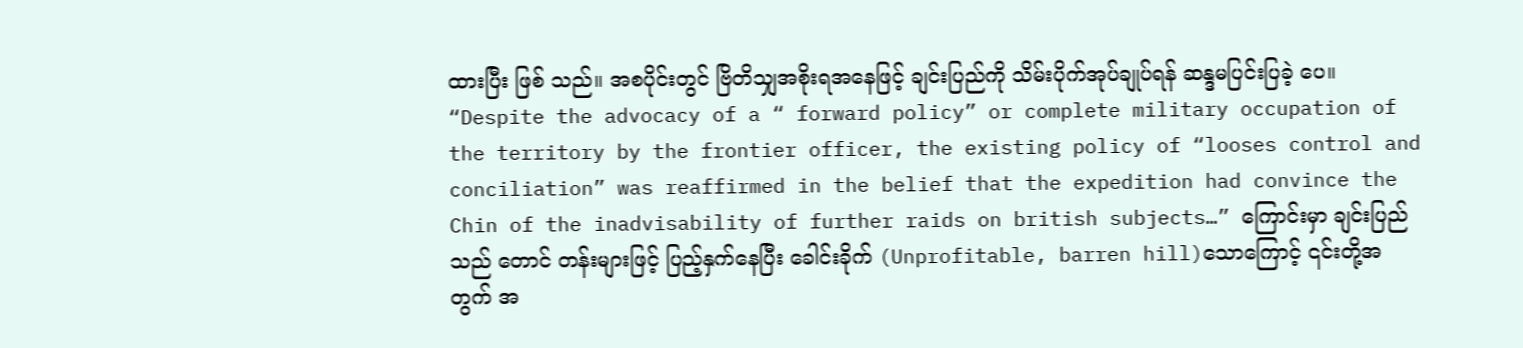ထားပြီး ဖြစ် သည်။ အစပိုင်းတွင် ဗြိတိသျှအစိုးရအနေဖြင့် ချင်းပြည်ကို သိမ်းပိုက်အုပ်ချုပ်ရန် ဆန္ဒမပြင်းပြခဲ့ ပေ။ “Despite the advocacy of a “ forward policy” or complete military occupation of the territory by the frontier officer, the existing policy of “looses control and conciliation” was reaffirmed in the belief that the expedition had convince the Chin of the inadvisability of further raids on british subjects…” ကြောင်းမှာ ချင်းပြည်သည် တောင် တန်းများဖြင့် ပြည့်နှက်နေပြီး ခေါင်းခိုက် (Unprofitable, barren hill)သောကြောင့် ၎င်းတို့အတွက် အ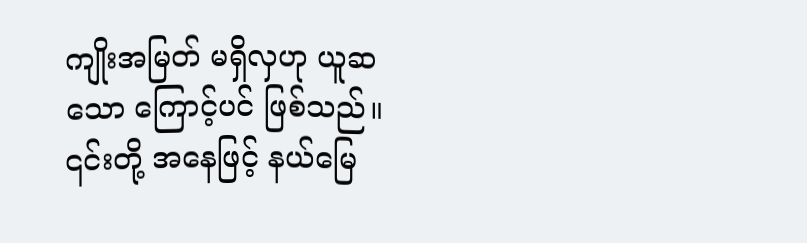ကျိုးအမြတ် မရှိလှဟု ယူဆသော ကြောင့်ပင် ဖြစ်သည်။ ၎င်းတို့ အနေဖြင့် နယ်မြေ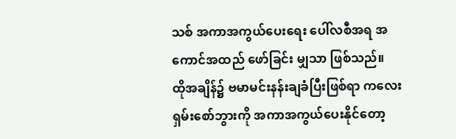သစ် အကာအကွယ်ပေးရေး ပေါ်လစီအရ အကောင်အထည် ဖော်ခြင်း မျှသာ ဖြစ်သည်။
ထိုအချိန်၌ ဗမာမင်းနန်းချခံပြီးဖြစ်ရာ ကလေးရှမ်းစော်ဘွားကို အကာအကွယ်ပေးနိုင်တော့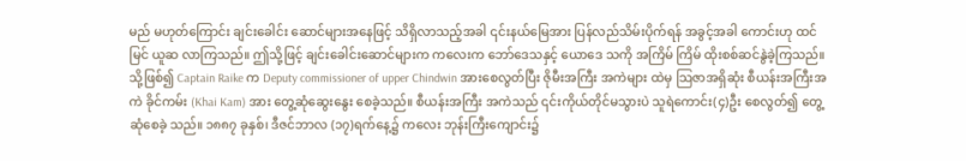မည် မဟုတ်ကြောင်း ချင်းခေါင်း ဆောင်များအနေဖြင့် သိရှိလာသည့်အခါ ၎င်းနယ်မြေအား ပြန်လည်သိမ်းပိုက်ရန် အခွင့်အခါ ကောင်းဟု ထင်မြင် ယူဆ လာကြသည်။ ဤသို့ဖြင့် ချင်းခေါင်းဆောင်များက ကလေးက ဘော်ဒေသနှင့် ယောဒေ သကို အကြိမ် ကြိမ် ထိုးစစ်ဆင်နွဲခဲ့ကြသည်။
သို့ဖြစ်၍ Captain Raike က Deputy commissioner of upper Chindwin အားစေလွတ်ပြီး ဇိုမီးအကြီး အကဲများ ထဲမှ သြဇာအရှိဆုံး စီယန်းအကြီးအကဲ ခိုင်ကမ်း (Khai Kam) အား တွေ့ဆုံဆွေးနွေး စေခဲ့သည်။ စီယန်းအကြီး အကဲသည် ၎င်းကိုယ်တိုင်မသွားပဲ သူရဲကောင်း(၄)ဦး စေလွတ်၍ တွေ့ဆုံစေခဲ့ သည်။ ၁၈၈၇ ခုနှစ်၊ ဒီဇင်ဘာလ (၁၇)ရက်နေ့၌ ကလေး ဘုန်းကြီးကျောင်း၌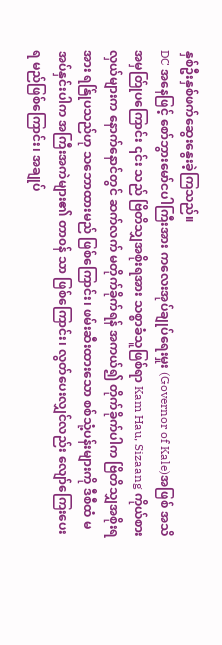နှစ်ဦးနှစ်ဖက်ဆွေးနွေးခဲ့ကြသည်။
DC အနေဖြင့် စော်ဘွားမော်ငပါကြီးအား ကလေးအုပ်ချုပ်ရေးမှုး (Governor of Kale)အဖြစ် အသိအမှတ်ြုပကြောင်း ၎င်း သည် ဗြိတိသျှအစိုးရအား သစ္စာခံသူဖြစ်ရာ Kam Hau, Sizaang ကိုယ်စားလှယ်များက နောက်နောင်တွင် ဆက်လက် မတိုက်ခိုက်ရန် အကယ်၍ တိုက်ခိုက်ပါက ဗြိတိသျှအစိုးရအား ရန်ြုပသည်ဟု သဘောထားမည် ဖြစ်ကြောင်း၊ ဖမ်းဆီးထားသော စစ်သုံ့ပန်းများကို ဒီစီထံ မအပ်နှင်းပါက အကြီးအကဲများ၏ တာ၀န် သာ ဖြစ်ကြောင်း၊ လွတ်ပေးလျှင်လည်း လျော်ကြေးပေးရ မည်ဖြစ်ကြောင်း၊ အချုပ်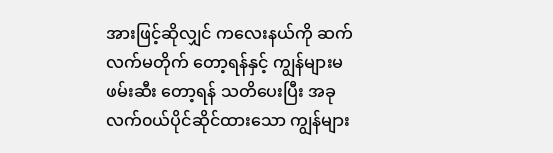အားဖြင့်ဆိုလျှင် ကလေးနယ်ကို ဆက်လက်မတိုက် တော့ရန်နှင့် ကျွန်များမဖမ်းဆီး တော့ရန် သတိပေးပြီး အခုလက်၀ယ်ပိုင်ဆိုင်ထားသော ကျွန်များ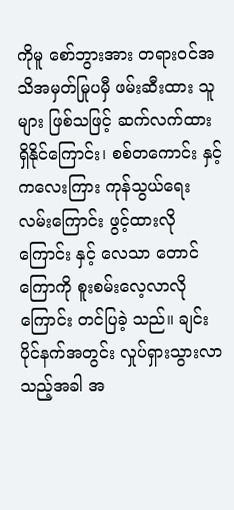ကိုမူ စော်ဘွားအား တရား၀င်အသိအမှတ်မြုပမှီ ဖမ်းဆီးထား သူများ ဖြစ်သဖြင့် ဆက်လက်ထား ရှိနိုင်ကြောင်း၊ စစ်တကောင်း နှင့် ကလေးကြား ကုန်သွယ်ရေးလမ်းကြောင်း ဖွင့်ထားလိုကြောင်း နှင့် လေသာ တောင်ကြောကို စူးစမ်းလေ့လာလို ကြောင်း တင်ပြခဲ့ သည်။ ချင်းပိုင်နက်အတွင်း လှုပ်ရှားသွားလာ သည့်အခါ အ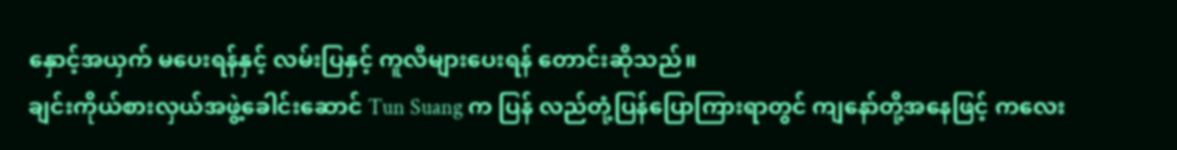နှောင့်အယှက် မပေးရန်နှင့် လမ်းပြနှင့် ကူလီများပေးရန် တောင်းဆိုသည်။
ချင်းကိုယ်စားလှယ်အဖွဲ့ခေါင်းဆောင် Tun Suang က ပြန် လည်တုံ့ပြန်ပြောကြားရာတွင် ကျနော်တို့အနေဖြင့် ကလေး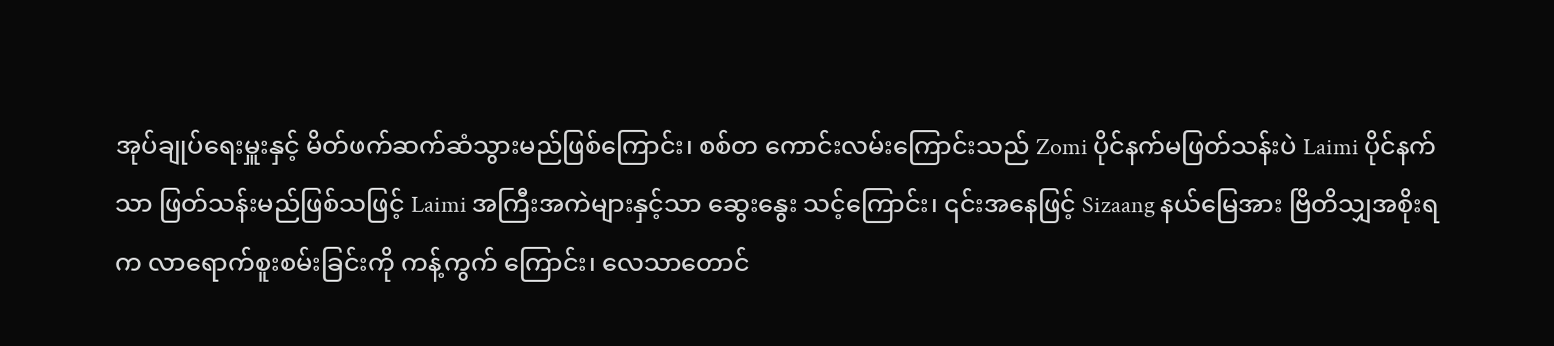အုပ်ချုပ်ရေးမှူးနှင့် မိတ်ဖက်ဆက်ဆံသွားမည်ဖြစ်ကြောင်း၊ စစ်တ ကောင်းလမ်းကြောင်းသည် Zomi ပိုင်နက်မဖြတ်သန်းပဲ Laimi ပိုင်နက်သာ ဖြတ်သန်းမည်ဖြစ်သဖြင့် Laimi အကြီးအကဲများနှင့်သာ ဆွေးနွေး သင့်ကြောင်း၊ ၎င်းအနေဖြင့် Sizaang နယ်မြေအား ဗြိတိသျှအစိုးရက လာရောက်စူးစမ်းခြင်းကို ကန့်ကွက် ကြောင်း၊ လေသာတောင်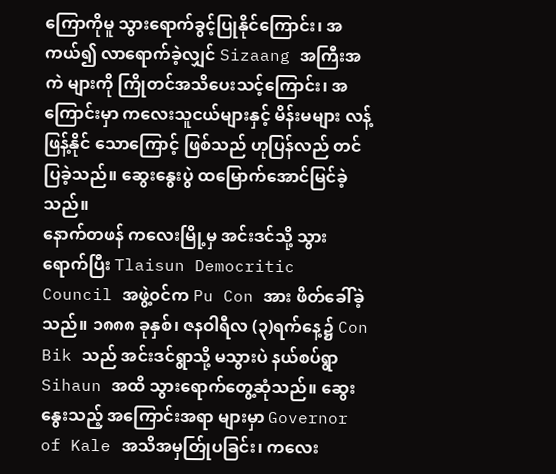ကြောကိုမူ သွားရောက်ခွင့်ပြုနိုင်ကြောင်း၊ အကယ်၍ လာရောက်ခဲ့လျှင် Sizaang အကြီးအကဲ များကို ကြိုတင်အသိပေးသင့်ကြောင်း၊ အကြောင်းမှာ ကလေးသူငယ်များနှင့် မိန်းမများ လန့်ဖြန့်နိုင် သောကြောင့် ဖြစ်သည် ဟုပြန်လည် တင်ပြခဲ့သည်။ ဆွေးနွေးပွဲ ထမြောက်အောင်မြင်ခဲ့ သည်။
နောက်တဖန် ကလေးမြို့မှ အင်းဒင်သို့ သွားရောက်ပြီး Tlaisun Democritic Council အဖွဲ့၀င်က Pu Con အား ဖိတ်ခေါ်ခဲ့သည်။ ၁၈၈၈ ခုနှစ်၊ ဇနဝါရီလ (၃)ရက်နေ့၌ Con Bik သည် အင်းဒင်ရွာသို့ မသွားပဲ နယ်စပ်ရွာ Sihaun အထိ သွားရောက်တွေ့ဆုံသည်။ ဆွေးနွေးသည့် အကြောင်းအရာ များမှာ Governor of Kale အသိအမှတ်ြုပခြင်း၊ ကလေး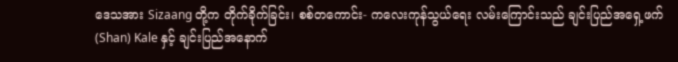ဒေသအား Sizaang တို့က တိုက်ခိုက်ခြင်း၊ စစ်တကောင်း- ကလေးကုန်သွယ်ရေး လမ်းကြောင်းသည် ချင်းပြည်အရှေ့ဖက် (Shan) Kale နှင့် ချင်းပြည်အနောက်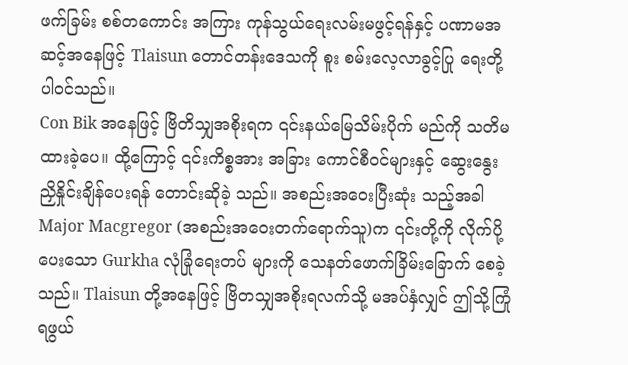ဖက်ခြမ်း စစ်တကောင်း အကြား ကုန်သွယ်ရေးလမ်းမဖွင့်ရန်နှင့် ပဏာမအဆင့်အနေဖြင့် Tlaisun တောင်တန်းဒေသကို စူး စမ်းလေ့လာခွင့်ပြု ရေးတို့ ပါ၀င်သည်။
Con Bik အနေဖြင့် ဗြိတိသျှအစိုးရက ၎င်းနယ်မြေသိမ်းပိုက် မည်ကို သတိမထားခဲ့ပေ။ ထို့ကြောင့် ၎င်းကိစ္စအား အခြား ကောင်စီ၀င်များနှင့် ဆွေးနွေးညှိနှိုင်းချိန်ပေးရန် တောင်းဆိုခဲ့ သည်။ အစည်းအဝေးပြီးဆုံး သည့်အခါ Major Macgregor (အစည်းအဝေးတက်ရောက်သူ)က ၎င်းတို့ကို လိုက်ပို့ပေးသော Gurkha လုံခြုံရေးတပ် များကို သေနတ်ဖောက်ခြိမ်းခြောက် စေခဲ့သည်။ Tlaisun တို့အနေဖြင့် ဗြိတသျှအစိုးရလက်သို့ မအပ်နှံလျှင် ဤသို့ကြုံရဖွယ်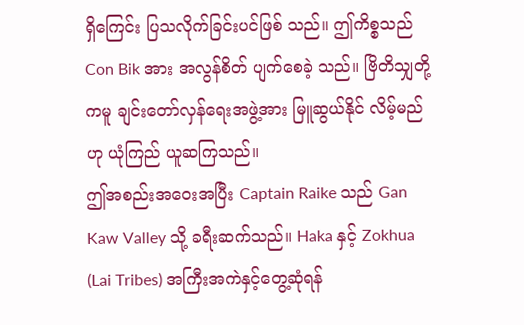ရှိကြေင်း ပြသလိုက်ခြင်းပင်ဖြစ် သည်။ ဤကိစ္စသည် Con Bik အား အလွန်စိတ် ပျက်စေခဲ့ သည်။ ဗြိတိသျှတို့ကမူ ချင်းတော်လှန်ရေးအဖွဲ့အား မြူဆွယ်နိုင် လိမ့်မည်ဟု ယုံကြည် ယူဆကြသည်။
ဤအစည်းအဝေးအပြီး Captain Raike သည် Gan Kaw Valley သို့ ခရီးဆက်သည်။ Haka နှင့် Zokhua (Lai Tribes) အကြီးအကဲနှင့်တွေ့ဆုံရန်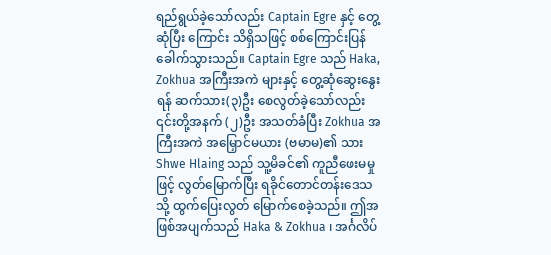ရည်ရွယ်ခဲ့သော်လည်း Captain Egre နှင့် တွေ့ဆုံပြီး ကြောင်း သိရှိသဖြင့် စစ်ကြောင်းပြန်ခေါက်သွားသည်။ Captain Egre သည် Haka, Zokhua အကြီးအကဲ များနှင့် တွေ့ဆုံဆွေးနွေးရန် ဆက်သား(၃)ဦး စေလွတ်ခဲ့သော်လည်း ၎င်းတို့အနက် (၂)ဦး အသတ်ခံပြီး Zokhua အကြီးအကဲ အမြှောင်မယား (ဗမာမ)၏ သား Shwe Hlaing သည် သူ့မိခင်၏ ကူညီဖေးမမှုဖြင့် လွတ်မြောက်ပြီး ရခိုင်တောင်တန်းဒေသ သို့ ထွက်ပြေးလွတ် မြောက်စေခဲ့သည်။ ဤအဖြစ်အပျက်သည် Haka & Zokhua ၊ အင်္ဂလိပ်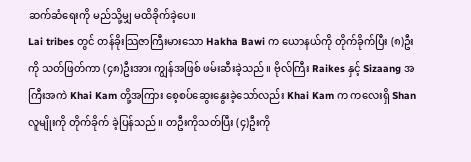ဆက်ဆံရေးကို မည်သို့မျှ မထိခိုက်ခဲ့ပေ။
Lai tribes တွင် တန်ခိုးသြဇာကြီးမားသော Hakha Bawi က ယောနယ်ကို တိုက်ခိုက်ပြီး (၈)ဦး ကို သတ်ဖြတ်ကာ (၄၈)ဦးအား ကျွန်အဖြစ် ဖမ်းဆီးခဲ့သည်။ ဗိုလ်ကြီး Raikes နှင့် Sizaang အကြီးအကဲ Khai Kam တို့အကြား စေ့စပ်ဆွေးနွေးခဲ့သော်လည်း Khai Kam က ကလေးရှိ Shan လူမျိုးကို တိုက်ခိုက် ခဲ့ပြန်သည်။ တဦးကိုသတ်ပြီး (၄)ဦးကို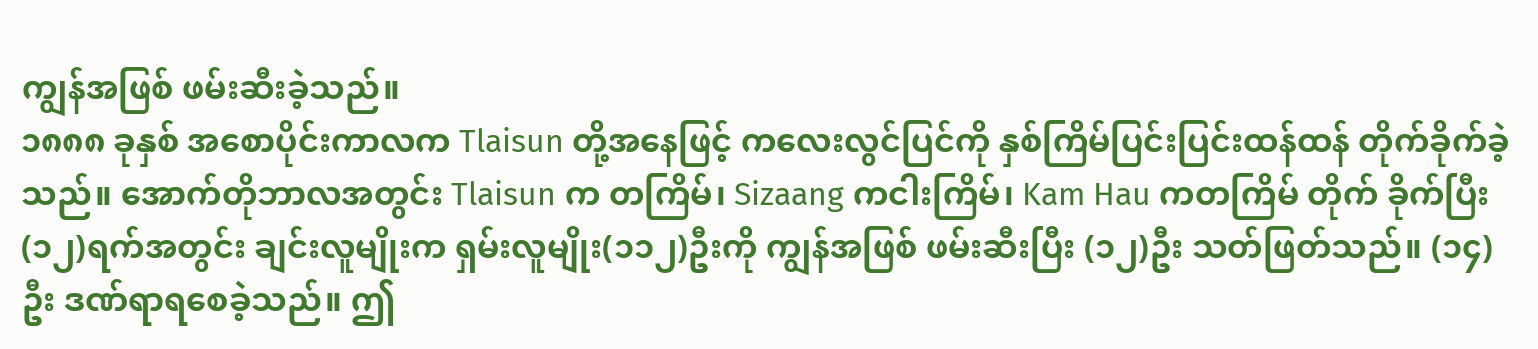ကျွန်အဖြစ် ဖမ်းဆီးခဲ့သည်။
၁၈၈၈ ခုနှစ် အစောပိုင်းကာလက Tlaisun တို့အနေဖြင့် ကလေးလွင်ပြင်ကို နှစ်ကြိမ်ပြင်းပြင်းထန်ထန် တိုက်ခိုက်ခဲ့သည်။ အောက်တိုဘာလအတွင်း Tlaisun က တကြိမ်၊ Sizaang ကငါးကြိမ်၊ Kam Hau ကတကြိမ် တိုက် ခိုက်ပြီး (၁၂)ရက်အတွင်း ချင်းလူမျိုးက ရှမ်းလူမျိုး(၁၁၂)ဦးကို ကျွန်အဖြစ် ဖမ်းဆီးပြီး (၁၂)ဦး သတ်ဖြတ်သည်။ (၁၄)ဦး ဒဏ်ရာရစေခဲ့သည်။ ဤ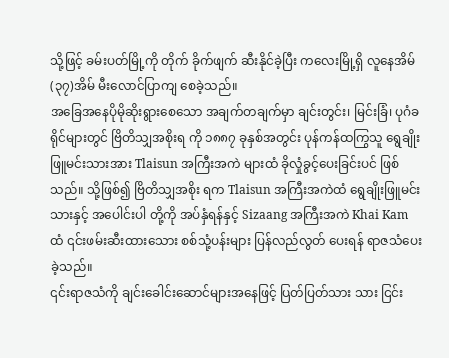သို့ဖြင့် ခမ်းပတ်မြို့ကို တိုက် ခိုက်ဖျက် ဆီးနိုင်ခဲ့ပြီး ကလေးမြို့ရှိ လူနေအိမ် (၃၇)အိမ် မီးလောင်ပြာကျ စေခဲ့သည်။
အခြေအနေပိုမိုဆိုးရွားစေသော အချက်တချက်မှာ ချင်းတွင်း၊ မြင်းခြံ၊ ပုဂံခရိုင်များတွင် ဗြိတိသျှအစိုးရ ကို ၁၈၈၇ ခုနှစ်အတွင်း ပုန်ကန်ထကြွသူ ရွေချိုးဖြူမင်းသားအား Tlaisun အကြီးအကဲ များထံ ခိုလှုံခွင့်ပေးခြင်းပင် ဖြစ်သည်။ သို့ဖြစ်၍ ဗြိတိသျှအစိုး ရက Tlaisun အကြီးအကဲထံ ရွေချိုးဖြူမင်းသားနှင့် အပေါင်းပါ တို့ကို အပ်နှံရန်နှင့် Sizaang အကြီးအကဲ Khai Kam ထံ ၎င်းဖမ်းဆီးထားသေား စစ်သုံ့ပန်းများ ပြန်လည်လွတ် ပေးရန် ရာဇသံပေးခဲ့သည်။
၎င်းရာဇသံကို ချင်းခေါင်းဆောင်များအနေဖြင့် ပြတ်ပြတ်သား သား ငြင်း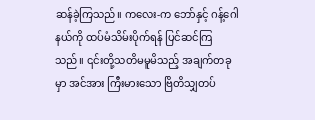ဆန်ခဲ့ကြသည်။ ကလေး-က ဘော်နှင့် ဂန့်ဂေါနယ်ကို ထပ်မံသိမ်းပိုက်ရန် ပြင်ဆင်ကြသည်။ ၎င်းတို့သတိမမူမိသည့် အချက်တခုမှာ အင်အား ကြီးမားသော ဗြိတိသျှတပ်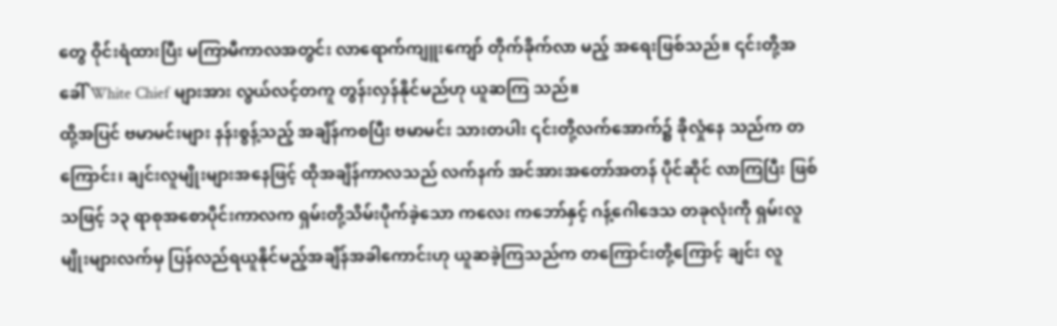တွေ ဝိုင်းရံထားပြီး မကြာမီကာလအတွင်း လာရောက်ကျူးကျော် တိုက်ခိုက်လာ မည့် အရေးဖြစ်သည်။ ၎င်းတို့အခေါ် White Chief များအား လွယ်လင့်တကူ တွန်းလှန်နိုင်မည်ဟု ယူဆကြ သည်။
ထို့အပြင် ဗမာမင်းများ နန်းစွန့်သည့် အချိန်ကစပြီး ဗမာမင်း သားတပါး ၎င်းတို့လက်အောက်၌ ခိုလှုံနေ သည်က တကြောင်း၊ ချင်းလူမျိုးများအနေဖြင့် ထိုအချိန်ကာလသည် လက်နက် အင်အားအတော်အတန် ပိုင်ဆိုင် လာကြပြီး ဖြစ်သဖြင့် ၁၃ ရာစုအစောပိုင်းကာလက ရှမ်းတို့သိမ်းပိုက်ခဲ့သော ကလေး ကဘော်နှင့် ဂန့်ဂေါဒေသ တခုလုံးကို ရှမ်းလူမျိုးများလက်မှ ပြန်လည်ရယူနိုင်မည့်အချိန်အခါကောင်းဟု ယူဆခဲ့ကြသည်က တကြောင်းတို့ကြောင့် ချင်း လူ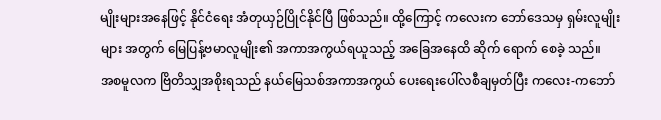မျိုးများအနေဖြင့် နိုင်ငံရေး အံတုယှဉ်ပြိုင်နိုင်ပြီ ဖြစ်သည်။ ထို့ကြောင့် ကလေးက ဘော်ဒေသမှ ရှမ်းလူမျိုးများ အတွက် မြေပြန့်ဗမာလူမျိုး၏ အကာအကွယ်ရယူသည့် အခြေအနေထိ ဆိုက် ရောက် စေခဲ့ သည်။
အစမူလက ဗြိတိသျှအစိုးရသည် နယ်မြေသစ်အကာအကွယ် ပေးရေးပေါ်လစီချမှတ်ပြီး ကလေး-ကဘော်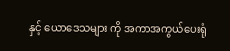နှင့် ယောဒေသများ ကို အကာအကွယ်ပေးရုံ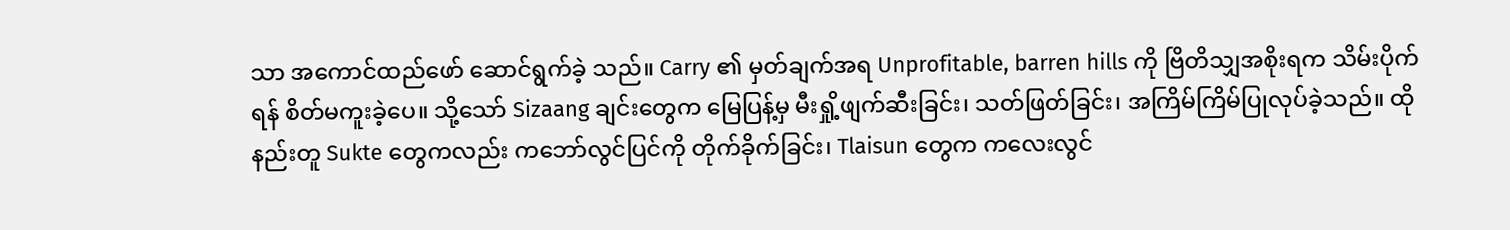သာ အကောင်ထည်ဖော် ဆောင်ရွက်ခဲ့ သည်။ Carry ၏ မှတ်ချက်အရ Unprofitable, barren hills ကို ဗြိတိသျှအစိုးရက သိမ်းပိုက်ရန် စိတ်မကူးခဲ့ပေ။ သို့သော် Sizaang ချင်းတွေက မြေပြန့်မှ မီးရှို့ဖျက်ဆီးခြင်း၊ သတ်ဖြတ်ခြင်း၊ အကြိမ်ကြိမ်ပြုလုပ်ခဲ့သည်။ ထိုနည်းတူ Sukte တွေကလည်း ကဘော်လွင်ပြင်ကို တိုက်ခိုက်ခြင်း၊ Tlaisun တွေက ကလေးလွင်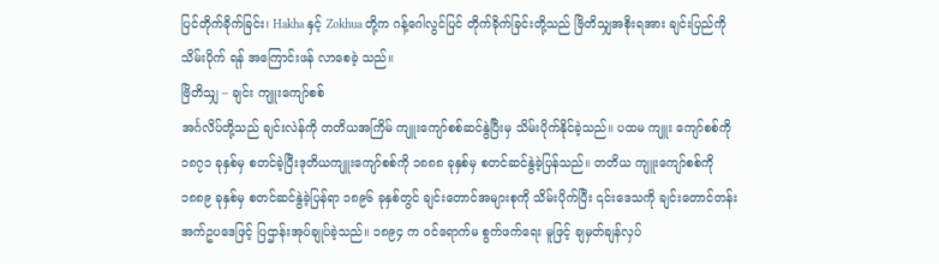ပြင်တိုက်ခိုက်ခြင်း၊ Hakha နှင့် Zokhua တို့က ဂန့်ဂေါလွင်ပြင် တိုက်ခိုက်ခြင်းတို့သည် ဗြိတိသျှအစိုးရအား ချင်းပြည်ကို သိမ်းပိုက် ရန် အကြောင်းဖန် လာစေခဲ့ သည်။
ဗြိတိသျှ – ချင်း ကျူးကျော်စစ်
အင်္ဂလိပ်တို့သည် ချင်းလဲန်ကို တတိယအကြိမ် ကျူးကျော်စစ်ဆင်နွဲပြီးမှ သိမ်းပိုက်နိုင်ခဲ့သည်။ ပထမ ကျူး ကျော်စစ်ကို ၁၈၇၁ ခုနှစ်မှ စတင်ခဲ့ပြီးဒုတိယကျူးကျော်စစ်ကို ၁၈၈၈ ခုနှစ်မှ စတင်ဆင်နွဲခဲ့ပြန်သည်။ တတိယ ကျူးကျော်စစ်ကို ၁၈၈၉ ခုနှစ်မှ စတင်ဆင်နွဲခဲ့ပြန်ရာ ၁၈၉၆ ခုနှစ်တွင် ချင်းတောင်အများစုကို သိမ်းပိုက်ပြီး ၎င်းဒေသကို ချင်းတောင်တန်းအက်ဥပဒေဖြင့် ပြဌာန်းအုပ်ချုပ်ခဲ့သည်။ ၁၈၉၄ က ၀င်ရောက်မ စွက်ဖက်ရေး မူဖြင့် ချမှတ်ချန်လှပ်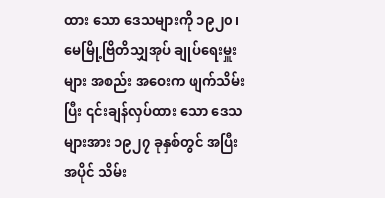ထား သော ဒေသများကို ၁၉၂၀၊ မေမြို့ဗြိတိသျှအုပ် ချုပ်ရေးမှူးများ အစည်း အဝေးက ဖျက်သိမ်းပြီး ၎င်းချန်လှပ်ထား သော ဒေသများအား ၁၉၂၇ ခုနှစ်တွင် အပြီးအပိုင် သိမ်း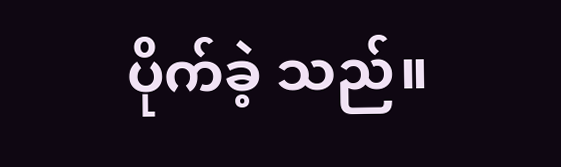ပိုက်ခဲ့ သည်။